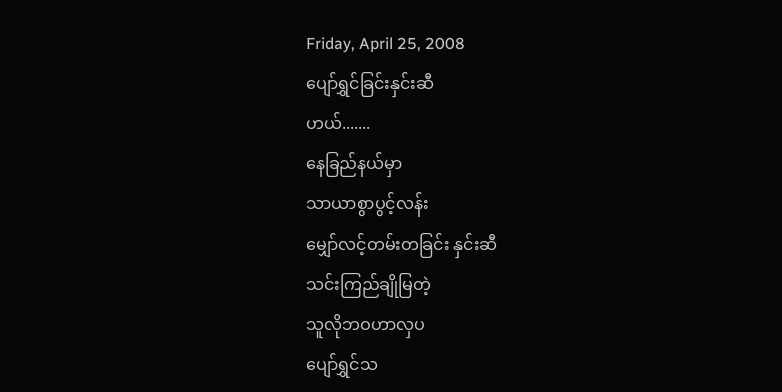Friday, April 25, 2008
ပျော်ရွှင်ခြင်းနှင်းဆီ
ဟယ်.......
နေခြည်နယ်မှာ
သာယာစွာပွင့်လန်း
မျှော်လင့်တမ်းတခြင်း နှင်းဆီ
သင်းကြည်ချိုမြတဲ့
သူလိုဘဝဟာလှပ
ပျော်ရွှင်သ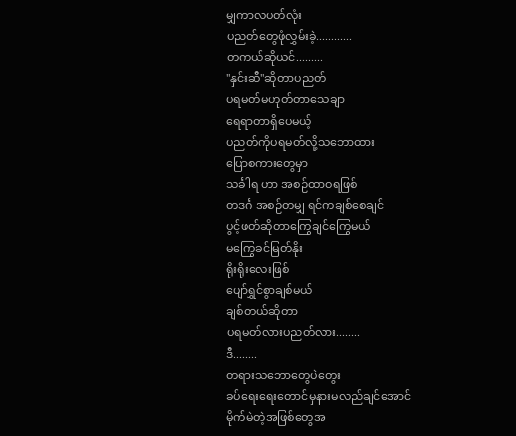မျှကာလပတ်လုံး
ပညတ်တွေဖုံလွှမ်းခဲ့............
တကယ်ဆိုယင်.........
"နှင်းဆီ"ဆိုတာပညတ်
ပရမတ်မဟုတ်တာသေချာ
ရေရာတာရှိပေမယ့်
ပညတ်ကိုပရမတ်လို့သဘောထား
ပြောစကားတွေမှာ
သင်္ခါရ ဟာ အစဉ်ထာဝရဖြစ်
တဒင်္ဂ အစဉ်တမျှ ရင်ကချစ်စေချင်
ပွင့်ဖတ်ဆိုတာကြွေချင်ကြွေမယ်
မကြွေခင်မြတ်နိုး
ရိုးရိုးလေးဖြစ်
ပျော်ရွှင်စွာချစ်မယ်
ချစ်တယ်ဆိုတာ
ပရမတ်လားပညတ်လား........
ဒီ........
တရားသဘောတွေပဲတွေး
ခပ်ရေးရေးတောင်မှနားမလည်ချင်အောင်
မိုက်မဲတဲ့အဖြစ်တွေအ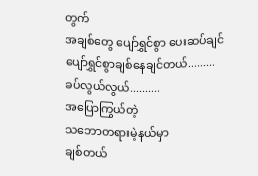တွက်
အချစ်တွေ ပျော်ရွှင်စွာ ပေးဆပ်ချင်
ပျော်ရွှင်စွာချစ်နေချင်တယ်.........
ခပ်လွယ်လွယ်..........
အပြောကြွယ်တဲ့
သဘောတရားမဲ့နယ်မှာ
ချစ်တယ်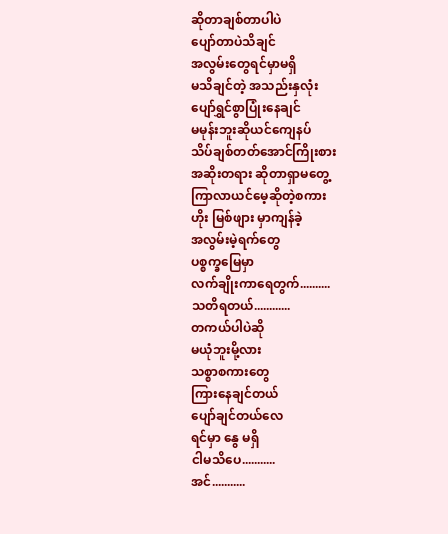ဆိုတာချစ်တာပါပဲ
ပျော်တာပဲသိချင်
အလွမ်းတွေရင်မှာမရှိ
မသိချင်တဲ့ အသည်းနှလုံး
ပျော်ရွှင်စွာပြုံးနေချင်
မမုန်းဘူးဆိုယင်ကျေနပ်
သိပ်ချစ်တတ်အောင်ကြိုးစား
အဆိုးတရား ဆိုတာရှာမတွေ့
ကြာလာယင်မေ့ဆိုတဲ့စကား
ဟိုး မြစ်ဖျား မှာကျန်ခဲ့
အလွမ်းမဲ့ရက်တွေ
ပစ္စက္ခမြေမှာ
လက်ချိုးကာရေတွက်..........
သတိရတယ်............
တကယ်ပါပဲဆို
မယုံဘူးမို့လား
သစ္စာစကားတွေ
ကြားနေချင်တယ်
ပျော်ချင်တယ်လေ
ရင်မှာ နွေ မရှိ
ငါမသိပေ...........
အင်...........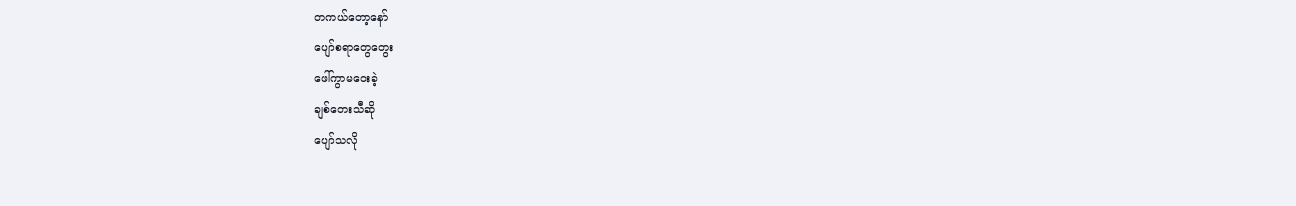တကယ်တော့နော်
ပျော်စရာတွေတွေး
ဖေါ်ကွာမဝေးခဲ့
ချစ်တေးသီဆို
ပျော်သလို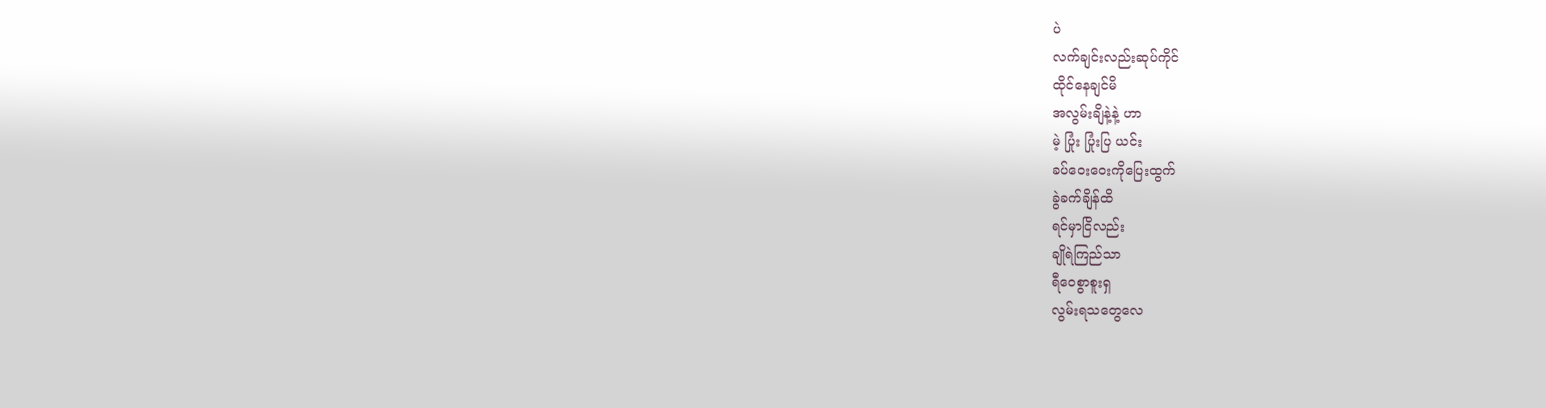ပဲ
လက်ချင်းလည်းဆုပ်ကိုင်
ထိုင်နေချင်မိ
အလွမ်းချိနဲ့နဲ့ ဟာ
မဲ့ ပြုံး ပြုံးပြ ယင်း
ခပ်ဝေးဝေးကိုပြေးထွက်
ခွဲခက်ချိန်ထိ
ရင်မှာငြိလည်း
ချိုရဲကြည်သာ
ရီဝေစွာစူးရှ
လွမ်းရသတွေလေ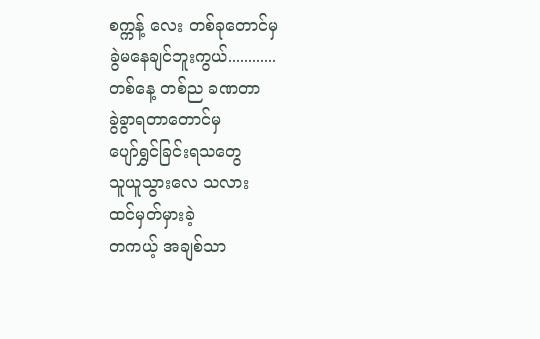စက္ကန့် လေး တစ်ခုတောင်မှ
ခွဲမနေချင်ဘူးကွယ်............
တစ်နေ့ တစ်ည ခဏတာ
ခွဲခွာရတာတောင်မှ
ပျော်ရွှင်ခြင်းရသတွေ
သူယူသွားလေ သလား
ထင်မှတ်မှားခဲ့
တကယ့် အချစ်သာ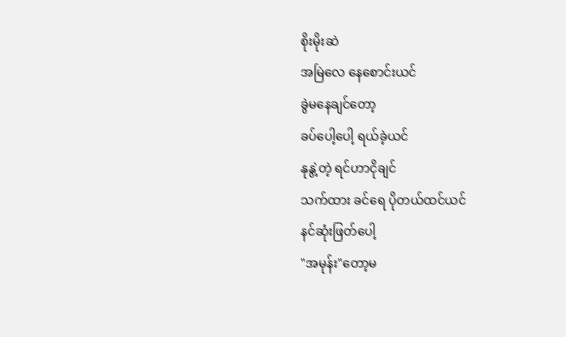စိုးမိုးဆဲ
အမြဲလေ နေစောင်းယင်
ခွဲမနေချင်တော့
ခပ်ပေါ့ပေါ့ ရယ်ခဲ့ယင်
နုနွဲ့တဲ့ ရင်ဟာငိုချင်
သက်ထား ခင်ရေ ပိုတယ်ထင်ယင်
နင်ဆုံးဖြတ်ပေါ့
"အမုန်း"တော့မ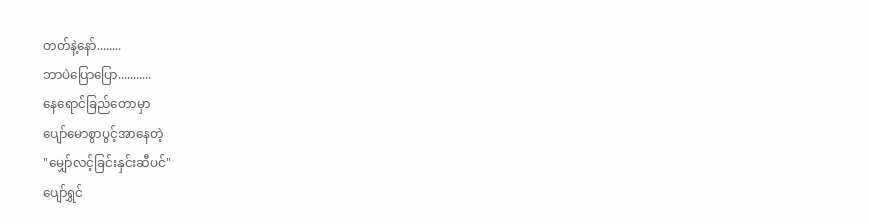တတ်နဲ့နော်........
ဘာပဲပြောပြော...........
နေရောင်ခြည်တောမှာ
ပျော်မောစွာပွင့်အာနေတဲ့
"မျှော်လင့်ခြင်းနှင်းဆီပင်"
ပျော်ရွှင်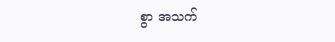စွာ အသက်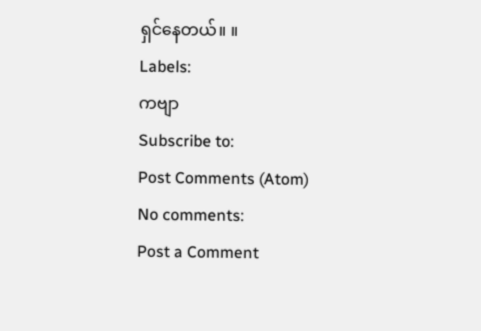ရှင်နေတယ်။ ။
Labels:
ကဗျာ
Subscribe to:
Post Comments (Atom)
No comments:
Post a Comment